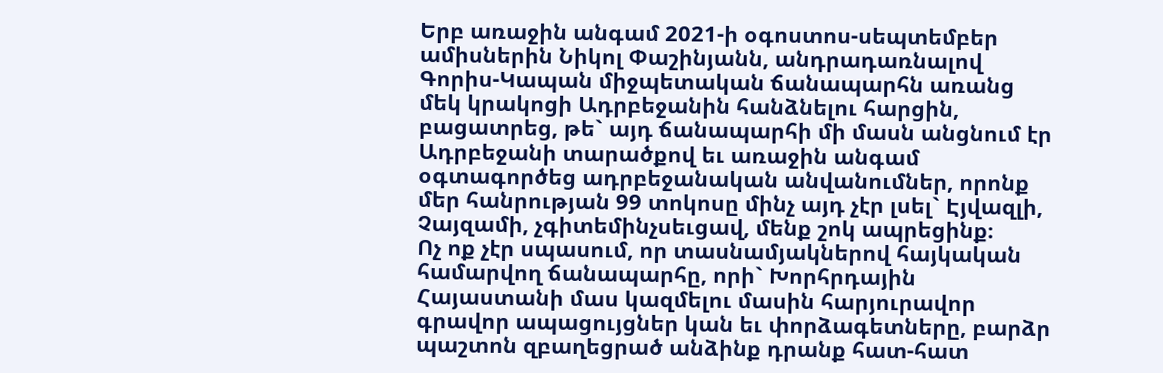Երբ առաջին անգամ 2021-ի օգոստոս-սեպտեմբեր ամիսներին Նիկոլ Փաշինյանն, անդրադառնալով Գորիս-Կապան միջպետական ճանապարհն առանց մեկ կրակոցի Ադրբեջանին հանձնելու հարցին, բացատրեց, թե` այդ ճանապարհի մի մասն անցնում էր Ադրբեջանի տարածքով եւ առաջին անգամ օգտագործեց ադրբեջանական անվանումներ, որոնք մեր հանրության 99 տոկոսը մինչ այդ չէր լսել` Էյվազլի, Չայզամի, չգիտեմինչսեւցավ, մենք շոկ ապրեցինք։
Ոչ ոք չէր սպասում, որ տասնամյակներով հայկական համարվող ճանապարհը, որի` Խորհրդային Հայաստանի մաս կազմելու մասին հարյուրավոր գրավոր ապացույցներ կան եւ փորձագետները, բարձր պաշտոն զբաղեցրած անձինք դրանք հատ-հատ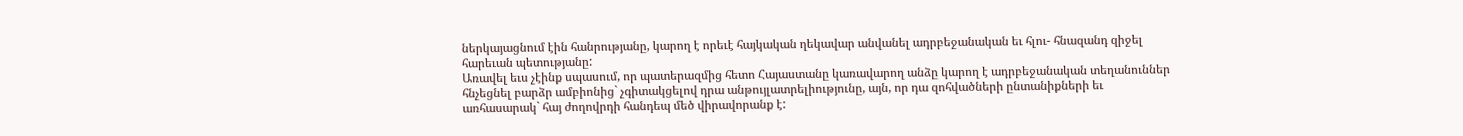ներկայացնում էին հանրությանը, կարող է որեւէ հայկական ղեկավար անվանել ադրբեջանական եւ հլու- հնազանդ զիջել հարեւան պետությանը:
Առավել եւս չէինք սպասում, որ պատերազմից հետո Հայաստանը կառավարող անձը կարող է ադրբեջանական տեղանուններ հնչեցնել բարձր ամբիոնից` չգիտակցելով դրա անթույլատրելիությունը, այն, որ դա զոհվածների ընտանիքների եւ առհասարակ` հայ ժողովրդի հանդեպ մեծ վիրավորանք է: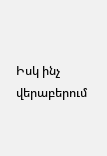Իսկ ինչ վերաբերում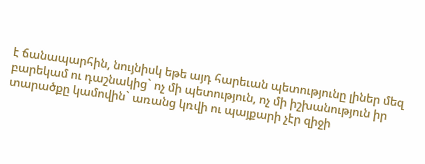է ճանապարհին, նույնիսկ եթե այդ հարեւան պետությունը լիներ մեզ բարեկամ ու դաշնակից` ոչ մի պետություն, ոչ մի իշխանություն իր տարածքը կամովին` առանց կռվի ու պայքարի չէր զիջի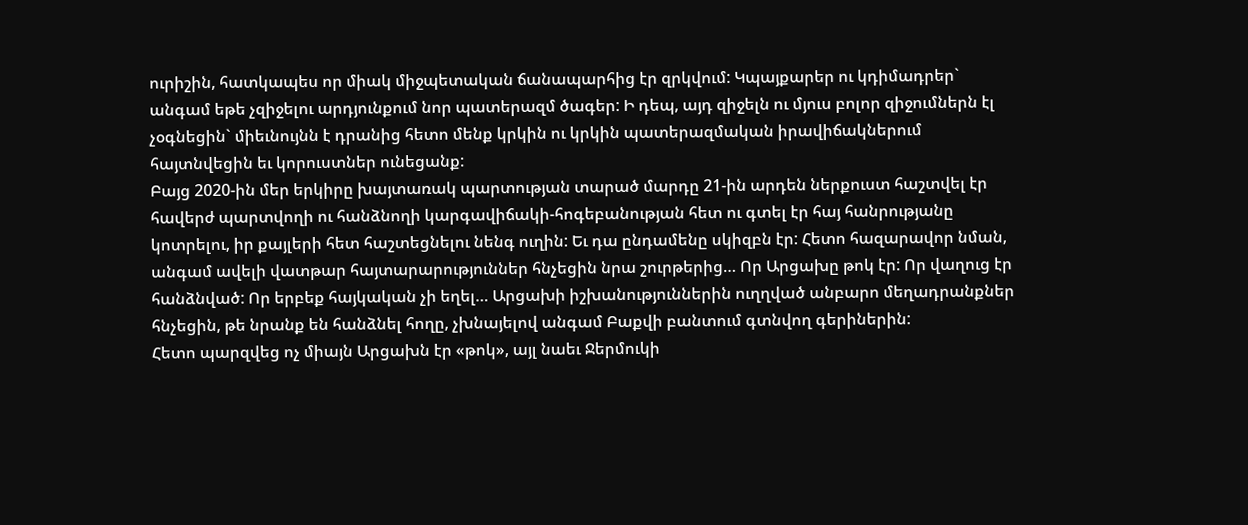ուրիշին, հատկապես որ միակ միջպետական ճանապարհից էր զրկվում: Կպայքարեր ու կդիմադրեր` անգամ եթե չզիջելու արդյունքում նոր պատերազմ ծագեր: Ի դեպ, այդ զիջելն ու մյուս բոլոր զիջումներն էլ չօգնեցին` միեւնույնն է դրանից հետո մենք կրկին ու կրկին պատերազմական իրավիճակներում հայտնվեցին եւ կորուստներ ունեցանք:
Բայց 2020-ին մեր երկիրը խայտառակ պարտության տարած մարդը 21-ին արդեն ներքուստ հաշտվել էր հավերժ պարտվողի ու հանձնողի կարգավիճակի-հոգեբանության հետ ու գտել էր հայ հանրությանը կոտրելու, իր քայլերի հետ հաշտեցնելու նենգ ուղին: Եւ դա ընդամենը սկիզբն էր: Հետո հազարավոր նման, անգամ ավելի վատթար հայտարարություններ հնչեցին նրա շուրթերից… Որ Արցախը թոկ էր: Որ վաղուց էր հանձնված: Որ երբեք հայկական չի եղել… Արցախի իշխանություններին ուղղված անբարո մեղադրանքներ հնչեցին, թե նրանք են հանձնել հողը, չխնայելով անգամ Բաքվի բանտում գտնվող գերիներին:
Հետո պարզվեց ոչ միայն Արցախն էր «թոկ», այլ նաեւ Ջերմուկի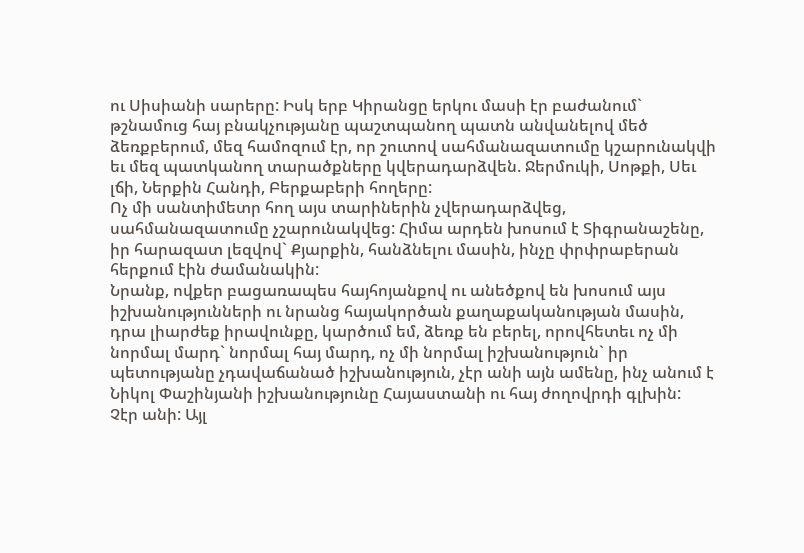ու Սիսիանի սարերը: Իսկ երբ Կիրանցը երկու մասի էր բաժանում` թշնամուց հայ բնակչությանը պաշտպանող պատն անվանելով մեծ ձեռքբերում, մեզ համոզում էր, որ շուտով սահմանազատումը կշարունակվի եւ մեզ պատկանող տարածքները կվերադարձվեն. Ջերմուկի, Սոթքի, Սեւ լճի, Ներքին Հանդի, Բերքաբերի հողերը:
Ոչ մի սանտիմետր հող այս տարիներին չվերադարձվեց, սահմանազատումը չշարունակվեց: Հիմա արդեն խոսում է Տիգրանաշենը, իր հարազատ լեզվով` Քյարքին, հանձնելու մասին, ինչը փրփրաբերան հերքում էին ժամանակին:
Նրանք, ովքեր բացառապես հայհոյանքով ու անեծքով են խոսում այս իշխանությունների ու նրանց հայակործան քաղաքականության մասին, դրա լիարժեք իրավունքը, կարծում եմ, ձեռք են բերել, որովհետեւ ոչ մի նորմալ մարդ` նորմալ հայ մարդ, ոչ մի նորմալ իշխանություն` իր պետությանը չդավաճանած իշխանություն, չէր անի այն ամենը, ինչ անում է Նիկոլ Փաշինյանի իշխանությունը Հայաստանի ու հայ ժողովրդի գլխին:
Չէր անի: Այլ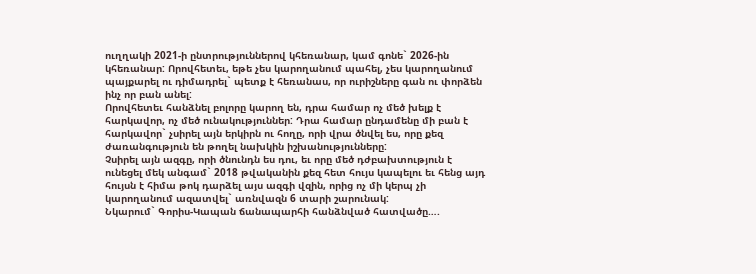ուղղակի 2021-ի ընտրություններով կհեռանար, կամ գոնե` 2026-ին կհեռանար: Որովհետեւ, եթե չես կարողանում պահել, չես կարողանում պայքարել ու դիմադրել` պետք է հեռանաս, որ ուրիշները գան ու փորձեն ինչ որ բան անել:
Որովհետեւ հանձնել բոլորը կարող են, դրա համար ոչ մեծ խելք է հարկավոր, ոչ մեծ ունակություններ: Դրա համար ընդամենը մի բան է հարկավոր` չսիրել այն երկիրն ու հողը, որի վրա ծնվել ես, որը քեզ ժառանգություն են թողել նախկին իշխանությունները:
Չսիրել այն ազգը, որի ծնունդն ես դու, եւ որը մեծ դժբախտություն է ունեցել մեկ անգամ` 2018 թվականին քեզ հետ հույս կապելու եւ հենց այդ հույսն է հիմա թոկ դարձել այս ազգի վզին, որից ոչ մի կերպ չի կարողանում ազատվել` առնվազն 6 տարի շարունակ:
Նկարում` Գորիս-Կապան ճանապարհի հանձնված հատվածը….